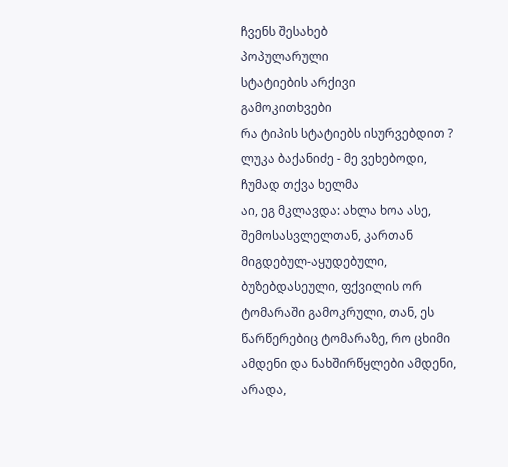ჩვენს შესახებ
პოპულარული
სტატიების არქივი
გამოკითხვები
რა ტიპის სტატიებს ისურვებდით ?
ლუკა ბაქანიძე - მე ვეხებოდი, ჩუმად თქვა ხელმა
აი, ეგ მკლავდა: ახლა ხოა ასე, შემოსასვლელთან, კართან მიგდებულ-აყუდებული, ბუზებდასეული, ფქვილის ორ ტომარაში გამოკრული, თან, ეს წარწერებიც ტომარაზე, რო ცხიმი ამდენი და ნახშირწყლები ამდენი, არადა,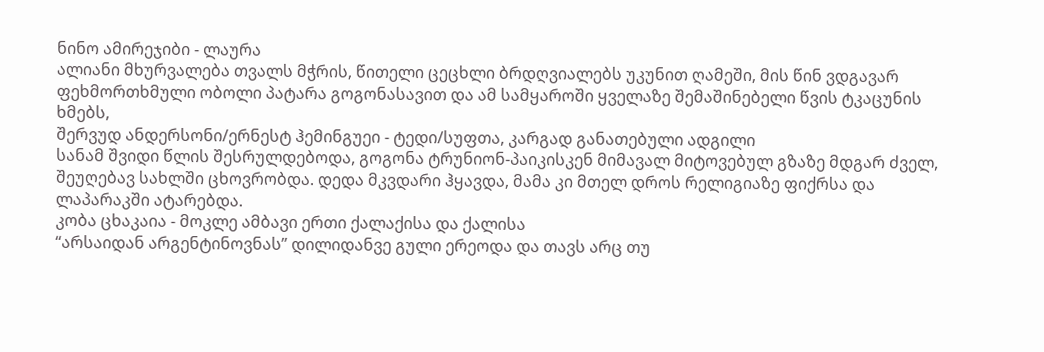ნინო ამირეჯიბი - ლაურა
ალიანი მხურვალება თვალს მჭრის, წითელი ცეცხლი ბრდღვიალებს უკუნით ღამეში, მის წინ ვდგავარ ფეხმორთხმული ობოლი პატარა გოგონასავით და ამ სამყაროში ყველაზე შემაშინებელი წვის ტკაცუნის ხმებს,
შერვუდ ანდერსონი/ერნესტ ჰემინგუეი - ტედი/სუფთა, კარგად განათებული ადგილი
სანამ შვიდი წლის შესრულდებოდა, გოგონა ტრუნიონ-პაიკისკენ მიმავალ მიტოვებულ გზაზე მდგარ ძველ, შეუღებავ სახლში ცხოვრობდა. დედა მკვდარი ჰყავდა, მამა კი მთელ დროს რელიგიაზე ფიქრსა და ლაპარაკში ატარებდა.
კობა ცხაკაია - მოკლე ამბავი ერთი ქალაქისა და ქალისა
“არსაიდან არგენტინოვნას” დილიდანვე გული ერეოდა და თავს არც თუ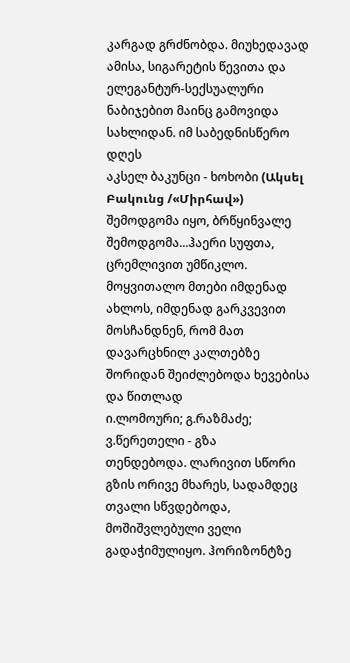კარგად გრძნობდა. მიუხედავად ამისა, სიგარეტის წევითა და ელეგანტურ-სექსუალური ნაბიჯებით მაინც გამოვიდა სახლიდან. იმ საბედნისწერო დღეს
აკსელ ბაკუნცი - ხოხობი (Ակսել Բակունց /«Միրհավ»)
შემოდგომა იყო, ბრწყინვალე შემოდგომა...ჰაერი სუფთა, ცრემლივით უმწიკლო. მოყვითალო მთები იმდენად ახლოს, იმდენად გარკვევით მოსჩანდნენ, რომ მათ დავარცხნილ კალთებზე შორიდან შეიძლებოდა ხევებისა და წითლად
ი.ლომოური; გ.რაზმაძე; ვ.წერეთელი - გზა
თენდებოდა. ლარივით სწორი გზის ორივე მხარეს, სადამდეც თვალი სწვდებოდა, მოშიშვლებული ველი გადაჭიმულიყო. ჰორიზონტზე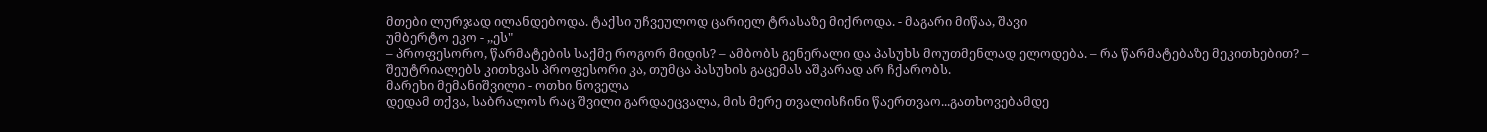მთები ლურჯად ილანდებოდა. ტაქსი უჩვეულოდ ცარიელ ტრასაზე მიქროდა. - მაგარი მიწაა, შავი
უმბერტო ეკო - ,,ეს"
– პროფესორო, წარმატების საქმე როგორ მიდის? – ამბობს გენერალი და პასუხს მოუთმენლად ელოდება. – რა წარმატებაზე მეკითხებით? – შეუტრიალებს კითხვას პროფესორი კა, თუმცა პასუხის გაცემას აშკარად არ ჩქარობს.
მარეხი მემანიშვილი - ოთხი ნოველა
დედამ თქვა, საბრალოს რაც შვილი გარდაეცვალა, მის მერე თვალისჩინი წაერთვაო...გათხოვებამდე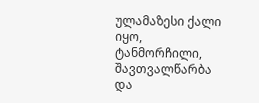ულამაზესი ქალი იყო, ტანმორჩილი, შავთვალწარბა და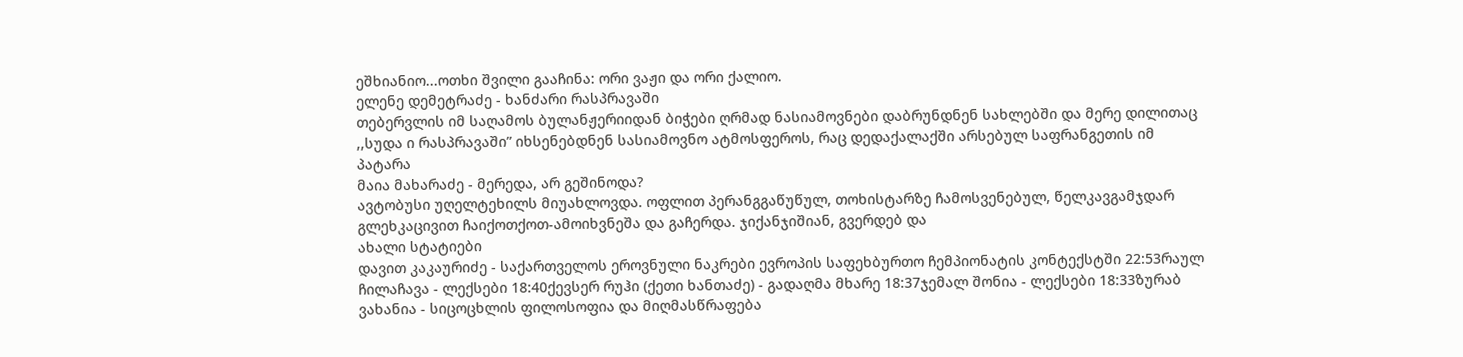ეშხიანიო...ოთხი შვილი გააჩინა: ორი ვაჟი და ორი ქალიო.
ელენე დემეტრაძე - ხანძარი რასპრავაში
თებერვლის იმ საღამოს ბულანჟერიიდან ბიჭები ღრმად ნასიამოვნები დაბრუნდნენ სახლებში და მერე დილითაც ,,სუდა ი რასპრავაში” იხსენებდნენ სასიამოვნო ატმოსფეროს, რაც დედაქალაქში არსებულ საფრანგეთის იმ პატარა
მაია მახარაძე - მერედა, არ გეშინოდა?
ავტობუსი უღელტეხილს მიუახლოვდა. ოფლით პერანგგაწუწულ, თოხისტარზე ჩამოსვენებულ, წელკავგამჯდარ გლეხკაცივით ჩაიქოთქოთ-ამოიხვნეშა და გაჩერდა. ჯიქანჯიშიან, გვერდებ და
ახალი სტატიები
დავით კაკაურიძე - საქართველოს ეროვნული ნაკრები ევროპის საფეხბურთო ჩემპიონატის კონტექსტში 22:53რაულ ჩილაჩავა - ლექსები 18:40ქევსერ რუჰი (ქეთი ხანთაძე) - გადაღმა მხარე 18:37ჯემალ შონია - ლექსები 18:33ზურაბ ვახანია - სიცოცხლის ფილოსოფია და მიღმასწრაფება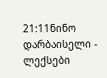21:11ნინო დარბაისელი - ლექსები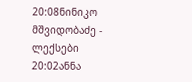20:08ნინიკო მშვიდობაძე - ლექსები 20:02ანნა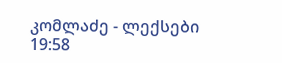კომლაძე - ლექსები 19:58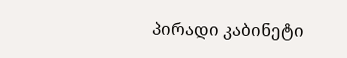პირადი კაბინეტი